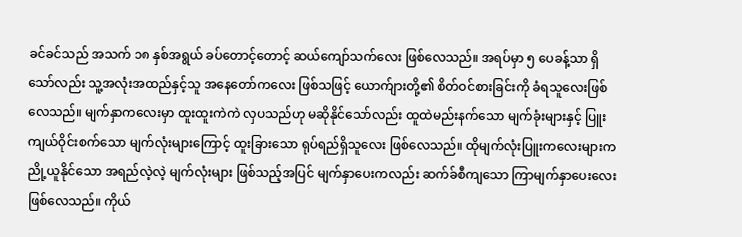ခင်ခင်သည် အသက် ၁၈ နှစ်အရွယ် ခပ်တောင့်တောင့် ဆယ်ကျော်သက်လေး ဖြစ်လေသည်။ အရပ်မှာ ၅ ပေခန့်သာ ရှိသော်လည်း သူ့အလုံးအထည်နှင့်သူ အနေတော်ကလေး ဖြစ်သဖြင့် ယောက်ျားတို့၏ စိတ်ဝင်စားခြင်းကို ခံရသူလေးဖြစ်လေသည်။ မျက်နှာကလေးမှာ ထူးထူးကဲကဲ လှပသည်ဟု မဆိုနိုင်သော်လည်း ထူထဲမည်းနက်သော မျက်ခုံးများနှင့် ပြူးကျယ်ဝိုင်းစက်သော မျက်လုံးများကြောင့် ထူးခြားသော ရုပ်ရည်ရှိသူလေး ဖြစ်လေသည်။ ထိုမျက်လုံးပြူးကလေးများက ညို့ယူနိုင်သော အရည်လဲ့လဲ့ မျက်လုံးများ ဖြစ်သည့်အပြင် မျက်နှာပေးကလည်း ဆက်ခ်စီကျသော ကြာမျက်နှာပေးလေး ဖြစ်လေသည်။ ကိုယ်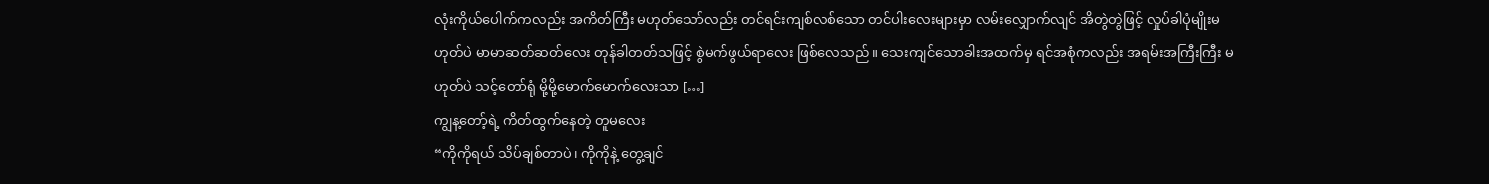လုံးကိုယ်ပေါက်ကလည်း အကိတ်ကြီး မဟုတ်သော်လည်း တင်ရင်းကျစ်လစ်သော တင်ပါးလေးများမှာ လမ်းလျှောက်လျင် အိတွဲတွဲဖြင့် လှုပ်ခါပုံမျိုးမဟုတ်ပဲ မာမာဆတ်ဆတ်လေး တုန်ခါတတ်သဖြင့် စွဲမက်ဖွယ်ရာလေး ဖြစ်လေသည်။ သေးကျင်သောခါးအထက်မှ ရင်အစုံကလည်း အရမ်းအကြီးကြီး မဟုတ်ပဲ သင့်တော်ရုံ မို့မို့မောက်မောက်လေးသာ […]
ကျွန့တော့်ရဲ့ ကိတ်ထွက်နေတဲ့ တူမလေး
“ကိုကိုရယ် သိပ်ချစ်တာပဲ၊ ကိုကိုနဲ့ တွေ့ချင်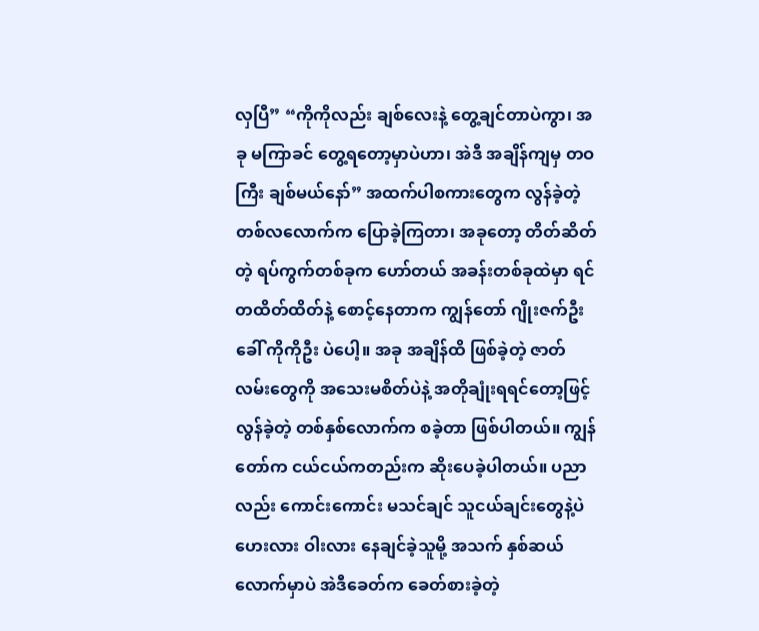လှပြီ” “ကိုကိုလည်း ချစ်လေးနဲ့ တွေ့ချင်တာပဲကွာ၊ အခု မကြာခင် တွေ့ရတော့မှာပဲဟာ၊ အဲဒီ အချိန်ကျမှ တဝကြီး ချစ်မယ်နော်” အထက်ပါစကားတွေက လွန်ခဲ့တဲ့ တစ်လလောက်က ပြောခဲ့ကြတာ၊ အခုတော့ တိတ်ဆိတ်တဲ့ ရပ်ကွက်တစ်ခုက ဟော်တယ် အခန်းတစ်ခုထဲမှာ ရင်တထိတ်ထိတ်နဲ့ စောင့်နေတာက ကျွန်တော် ဂျိုးဇက်ဦး ခေါ် ကိုကိုဦး ပဲပေါ့။ အခု အချိန်ထိ ဖြစ်ခဲ့တဲ့ ဇာတ်လမ်းတွေကို အသေးမစိတ်ပဲနဲ့ အတိုချုံးရရင်တော့ဖြင့် လွန်ခဲ့တဲ့ တစ်နှစ်လောက်က စခဲ့တာ ဖြစ်ပါတယ်။ ကျွန်တော်က ငယ်ငယ်ကတည်းက ဆိုးပေခဲ့ပါတယ်။ ပညာလည်း ကောင်းကောင်း မသင်ချင် သူငယ်ချင်းတွေနဲ့ပဲ ဟေးလား ဝါးလား နေချင်ခဲ့သူမို့ အသက် နှစ်ဆယ်လောက်မှာပဲ အဲဒီခေတ်က ခေတ်စားခဲ့တဲ့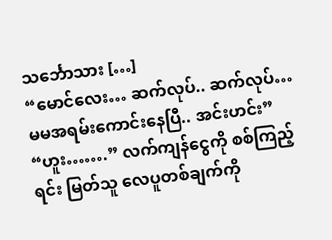သင်္ဘောသား […]
“မောင်လေး… ဆက်လုပ်.. ဆက်လုပ်… မမအရမ်းကောင်းနေပြီ.. အင်းဟင်း”
“ဟူး…….” လက်ကျန်ငွေကို စစ်ကြည့်ရင်း မြတ်သူ လေပူတစ်ချက်ကို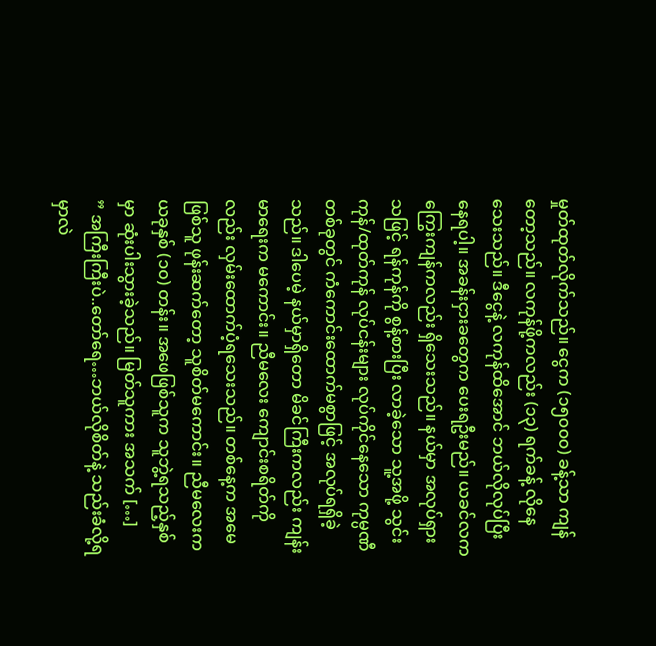မှုတ်ထုတ်လိုက်သည်။ ငွေက (၁၅၀၀၀) ခန့်သာ ကျန်တော့သည်။ လကုန်ဖို့ကလည်း (၁၃) ရက်ခန့် လိုနေသေးသည်။ ဒီငွေနဲ့ လကုန်ထိအောင် ဘယ်လိုလုပ်ပြီးနေရပါ့။ အခန်းငှားခတွေက ပေးရဦးမည်။ ယခင်လက ကြွေးကျန်ကလည်း ရှိသေးသည်။ နယ်မှာ အလုပ်ရှားသဖြင့် ရန်ကုန်ကို စွန့်စားပြီး လာခဲ့သော သူ့အဖို့ သွင်းကုန်/ထုတ်ကုန် လုပ်ငန်းများ လုပ်ကိုင်နေသော ကုမ္ပဏီတစ်ခုတွင် ကံကောင်းထောက်မစွာဖြင့် အလုပ်ရရှိခဲ့သည်။ ဒါပေမဲ့ နယ်မှာရှိတော မိခင်ကြီးကလည်း ကျန်းမာရေးက မကောင်း။ ညီမလေး ကျောင်းစရိတ်ကိုလည်း လှမ်းထောက်ပံ့ရသေးသည်။ တစ်နေ့က အမေဖြစ်သူ ဖုန်းဆက်တော့ သူစိတ်မကောင်း။ ညီမလေးက ယခုနှစ် (၁၀) တန်း။ အဖေဖြစ်သူက သူဘွဲ့ရသည့်နှစ်မှာ ဆုံးပါးသွားခဲ့သည်။ မြတ်သူကား အသက် […]
” အကြီးကြီးပဲ..တော်ရေ…ဘယ်လိုစိတ်နဲ့ သည်းခံလို့ရမှာလဲ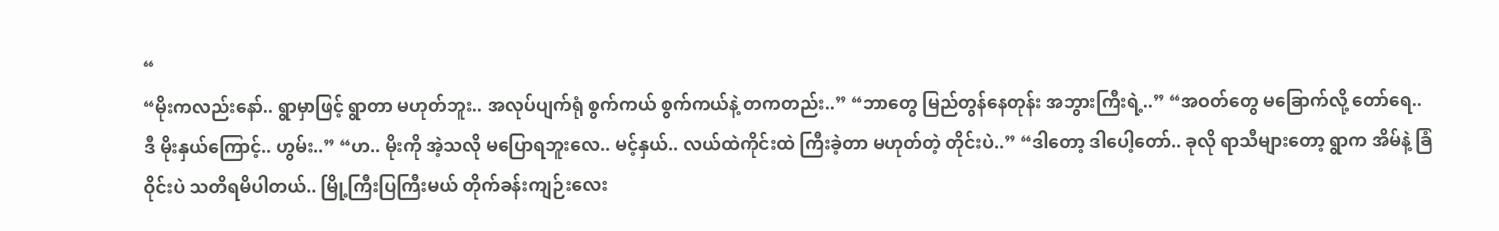“
“မိုးကလည်းနော်.. ရွာမှာဖြင့် ရွာတာ မဟုတ်ဘူး.. အလုပ်ပျက်ရုံ စွက်ကယ် စွက်ကယ်နဲ့ တကတည်း..” “ဘာတွေ မြည်တွန်နေတုန်း အဘွားကြီးရဲ့..” “အဝတ်တွေ မခြောက်လို့ တော်ရေ.. ဒီ မိုးနှယ်ကြောင့်.. ဟွမ်း..” “ဟ.. မိုးကို အဲ့သလို မပြောရဘူးလေ.. မင့်နှယ်.. လယ်ထဲကိုင်းထဲ ကြီးခဲ့တာ မဟုတ်တဲ့ တိုင်းပဲ..” “ဒါတော့ ဒါပေါ့တော်.. ခုလို ရာသီများတော့ ရွာက အိမ်နဲ့ ခြံဝိုင်းပဲ သတိရမိပါတယ်.. မြို့ကြီးပြကြီးမယ် တိုက်ခန်းကျဉ်းလေး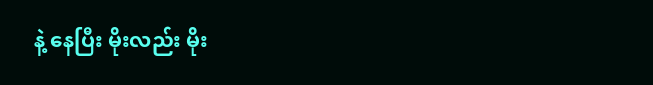နဲ့ နေပြီး မိုးလည်း မိုး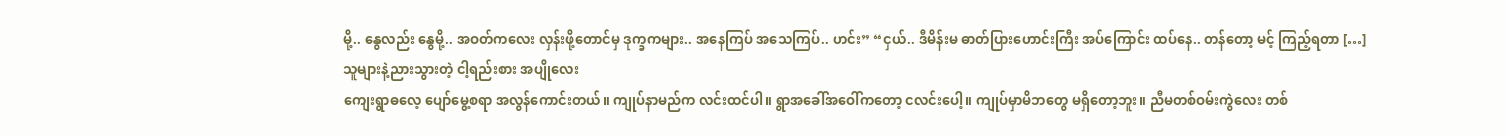မို့.. နွေလည်း နွေမို့.. အဝတ်ကလေး လှန်းဖို့တောင်မှ ဒုက္ခကများ.. အနေကြပ် အသေကြပ်.. ဟင်း” “ငှယ်.. ဒီမိန်းမ ဓာတ်ပြားဟောင်းကြီး အပ်ကြောင်း ထပ်နေ.. တန်တော့ မင့် ကြည့်ရတာ […]
သူများနဲ့ညားသွားတဲ့ ငါ့ရည်းစား အပျိုလေး
ကျေးရွာဓလေ့ ပျော်မွေ့စရာ အလွန်ကောင်းတယ်။ ကျုပ်နာမည်က လင်းထင်ပါ။ ရွာအခေါ်အဝေါ်ကတော့ ငလင်းပေါ့။ ကျုပ်မှာမိဘတွေ မရှိတော့ဘူး။ ညီမတစ်ဝမ်းကွဲလေး တစ်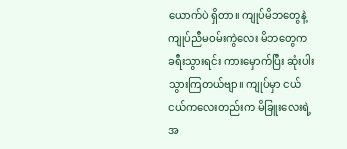ယောက်ပဲ ရှိတာ။ ကျုပ်မိဘတွေနဲ့ ကျုပ်ညီမဝမ်းကွဲလေး မိဘတွေက ခရီးသွားရင်း ကားမှောက်ပြီး ဆုံးပါးသွားကြတယ်ဗျာ။ ကျုပ်မှာ ငယ်ငယ်ကလေးတည်းက မိခြူးလေးရဲ့အ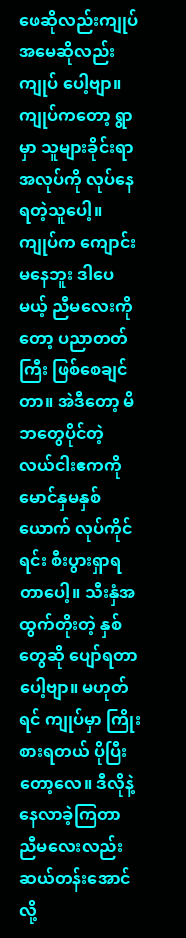ဖေဆိုလည်းကျုပ် အမေဆိုလည်းကျုပ် ပေါ့ဗျာ။ ကျုပ်ကတော့ ရွာမှာ သူများခိုင်းရာအလုပ်ကို လုပ်နေရတဲ့သူပေါ့။ ကျုပ်က ကျောင်းမနေဘူး ဒါပေမယ့် ညီမလေးကိုတော့ ပညာတတ်ကြီး ဖြစ်စေချင်တာ။ အဲဒီတော့ မိဘတွေပိုင်တဲ့ လယ်ငါးဧကကို မောင်နှမနှစ်ယောက် လုပ်ကိုင်ရင်း စီးပွားရှာရတာပေါ့။ သီးနှံအထွက်တိုးတဲ့ နှစ်တွေဆို ပျော်ရတာပေါ့ဗျာ။ မဟုတ်ရင် ကျုပ်မှာ ကြိုးစားရတယ် ပိုပြီးတော့လေ။ ဒီလိုနဲ့ နေလာခဲ့ကြတာ ညီမလေးလည်း ဆယ်တန်းအောင်လို့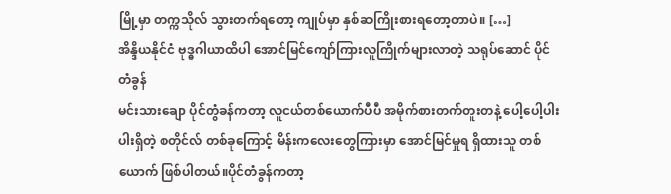မြို့မှာ တက္ကသိုလ် သွားတက်ရတော့ ကျုပ်မှာ နှစ်ဆကြိုးစားရတော့တာပဲ။ […]
အိန္ဒိယနိုင်ငံ ဗုဒ္ဓဂါယာထိပါ အောင်မြင်ကျော်ကြားလူကြိုက်များလာတဲ့ သရုပ်ဆောင် ပိုင်တံခွန်
မင်းသားချော ပိုင်တွံခန်ကတာ့ လူငယ်တစ်ယောက်ပီပီ အမိုက်စားတက်တူးတနဲ့ ပေါ့ပေါ့ပါးပါးရှိတဲ့ စတိုင်လ် တစ်ခုကြောင့် မိန်းကလေးတွေကြားမှာ အောင်မြင်မှုရ ရှိထားသူ တစ်ယောက် ဖြစ်ပါတယ်။ပိုင်တံခွန်ကတာ့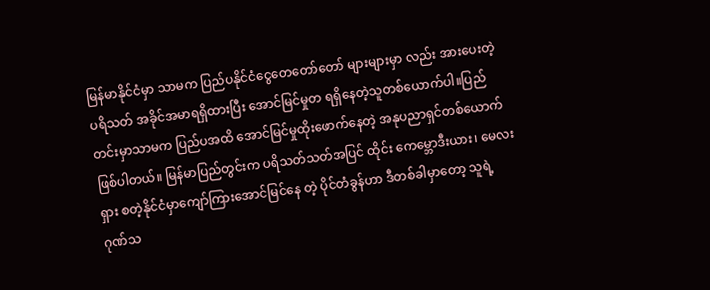မြန်မာနိုင်ငံမှာ သာမက ပြည်ပနိုင်ငံငွေတေတော်တော် များများမှာ လည်း အားပေးတဲ့ ပရိသတ် အခိုင်အမာရရှိထားပြီး အောင်မြင်မှုတ ရရှိနေတဲ့သူတစ်ယောက်ပါ။ပြည်တင်းမှာသာမက ပြည်ပအထိ အောင်မြင်မှုထိုးဖောက်နေတဲ့ အနုပညာရှင်တစ်ယောက်ဖြစ်ပါတယ်။ မြန်မာပြည်တွင်းက ပရိသတ်သတ်အပြင် ထိုင်း ကေမ္ဘောဒီးယား၊ မေလးရှား စတဲ့နိုင်ငံမှာကျော်ကြားအောင်မြင်နေ တဲ့ ပိုင်တံခွန်ဟာ ဒီတစ်ခါမှာတော့ သူရဲ့ ဂုဏ်သ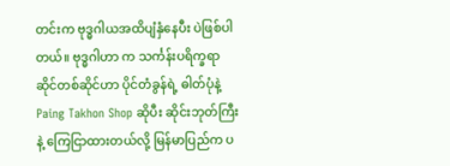တင်းက ဗုဒ္ဓဂါယအထိပျံနှံနေပီး ပဲဖြစ်ပါတယ်။ ဗုဒ္ဓဂါဟာ က သင်္ကန်းပရိက္ခရာဆိုင်တစ်ဆိုင်ဟာ ပိုင်တံခွန်ရဲ့ ဓါတ်ပုံနဲ့ Paing Takhon Shop ဆိုပီး ဆိုင်းဘုတ်ကြီးနဲ့ ကြေငြာထားတယ်လို့ မြန်မာပြည်က ပ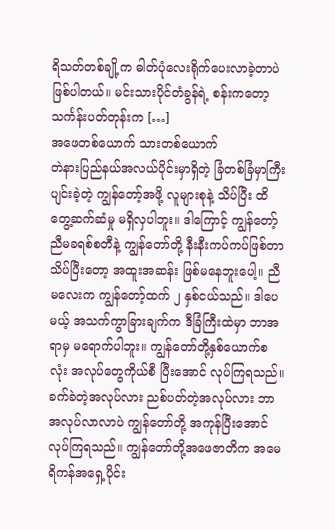ရိသတ်တစ်ချို့က ဓါတ်ပုံလေးရိုက်ပေးလာခဲ့တာပဲဖြစ်ပါတယ်။ မင်းသားပိုင်တံခွန်ရဲ့ စန်းကတော့ သင်္ကန်းပတ်တုန်းက […]
အဖေတစ်ယောက် သားတစ်ယောက်
တဲနားပြည်နယ်အလယ်ပိုင်းမှာရှိတဲ့ ခြံတစ်ခြံမှာကြီးပျင်းခဲ့တဲ့ ကျွန်တော့်အဖို့ လူများစုနဲ့ သိပ်ပြီး ထိတွေ့ဆက်ဆံမှု မရှိလှပါဘူး။ ဒါကြောင့် ကျွန်တော့်ညီမခရစ်စတီနဲ့ ကျွန်တော်တို့ နီးနီးကပ်ကပ်ဖြစ်တာ သိပ်ပြီးတော့ အထူးအဆန်း ဖြစ်မနေဘူးပေါ့။ ညီမလေးက ကျွန်တော့်ထက် ၂ နှစ်ငယ်သည်။ ဒါပေမယ့် အသက်ကွာခြားချက်က ဒီခြံကြီးထဲမှာ ဘာအရာမှ မရောက်ပါဘူး။ ကျွန်တော်တို့နှစ်ယောက်စလုံး အလုပ်တွေကိုယ်စီ ပြီးအောင် လုပ်ကြရသည်။ ခက်ခဲတဲ့အလုပ်လား ညစ်ပတ်တဲ့အလုပ်လား ဘာအလုပ်လာလာပဲ ကျွန်တော်တို့ အကုန်ပြီးအောင် လုပ်ကြရသည်။ ကျွန်တော်တို့အဖေဇာတိက အမေရိကန်အရှေ့ပိုင်း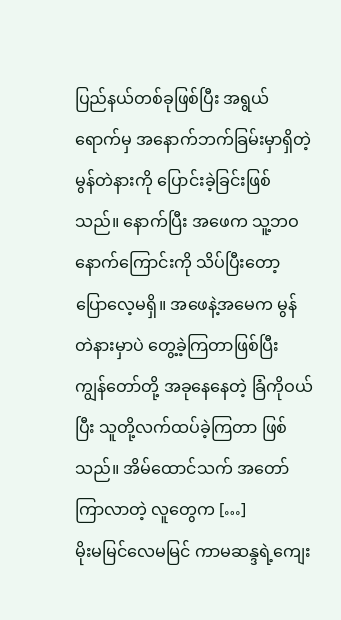ပြည်နယ်တစ်ခုဖြစ်ပြီး အရွယ်ရောက်မှ အနောက်ဘက်ခြမ်းမှာရှိတဲ့ မွန်တဲနားကို ပြောင်းခဲ့ခြင်းဖြစ်သည်။ နောက်ပြီး အဖေက သူ့ဘဝနောက်ကြောင်းကို သိပ်ပြီးတော့ ပြောလေ့မရှိ။ အဖေနဲ့အမေက မွန်တဲနားမှာပဲ တွေ့ခဲ့ကြတာဖြစ်ပြီး ကျွန်တော်တို့ အခုနေနေတဲ့ ခြံကိုဝယ်ပြီး သူတို့လက်ထပ်ခဲ့ကြတာ ဖြစ်သည်။ အိမ်ထောင်သက် အတော်ကြာလာတဲ့ လူတွေက […]
မိုးမမြင်လေမမြင် ကာမဆန္ဒရဲ့ကျေး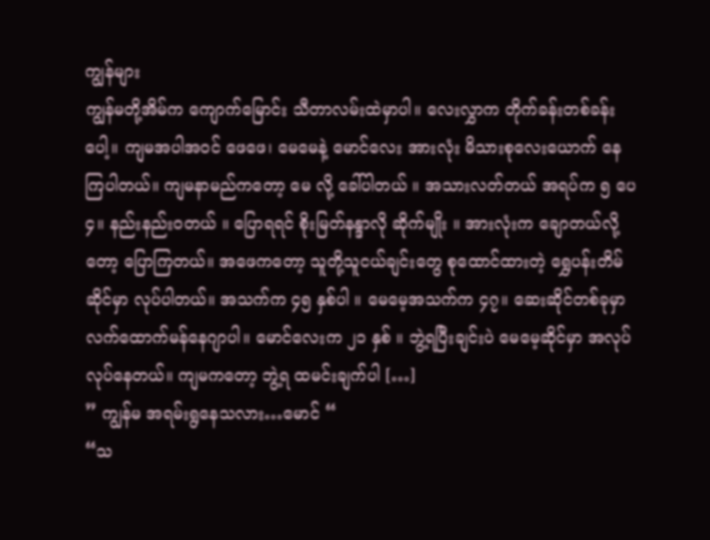ကျွန်များ
ကျွန်မတို့အိမ်က ကျောက်မြောင်း သီတာလမ်းထဲမှာပါ။ လေးလွှာက တိုက်ခန်းတစ်ခန်းပေါ့။ ကျမအပါအဝင် ဖေဖေ၊ မေမေနဲ့ မောင်လေး အားလုံး မိသားစုလေးယောက် နေကြပါတယ်။ ကျမနာမည်ကတော့ မေ လို့ ခေါ်ပါတယ် ။ အသားလတ်တယ် အရပ်က ၅ ပေ ၄။ နည်းနည်းဝတယ် ။ ပြောရရင် စိုးမြတ်နန္ဒာလို ဆိုက်မျိုး ။ အားလုံးက ချောတယ်လို့တော့ ပြောကြတယ်။ အဖေကတော့ သူတို့သူငယ်ချင်းတွေ စုထောင်ထားတဲ့ ရွှေပန်းတိမ် ဆိုင်မှာ လုပ်ပါတယ်။ အသက်က ၄၅ နှစ်ပါ ။ မေမေ့အသက်က ၄၇။ ဆေးဆိုင်တစ်ခုမှာ လက်ထောက်မန်နေဂျာပါ။ မောင်လေးက ၂၁ နှစ် ။ ဘွဲ့ရပြီးချင်းပဲ မေမေ့ဆိုင်မှာ အလုပ်လုပ်နေတယ်။ ကျမကတော့ ဘွဲ့ရ ထမင်းချက်ပါ […]
” ကျွန်မ အရမ်းရွနေသလား…မောင် “
“သ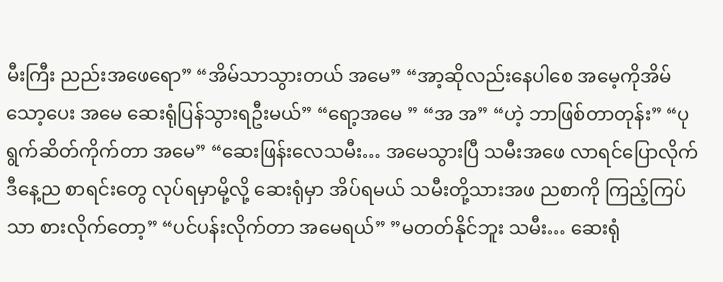မီးကြီး ညည်းအဖေရော” “အိမ်သာသွားတယ် အမေ” “အာ့ဆိုလည်းနေပါစေ အမေ့ကိုအိမ်သော့ပေး အမေ ဆေးရုံပြန်သွားရဦးမယ်” “ရော့အမေ ” “အ အ” “ဟဲ့ ဘာဖြစ်တာတုန်း” “ပုရွက်ဆိတ်ကိုက်တာ အမေ” “ဆေးဖြန်းလေသမီး… အမေသွားပြီ သမီးအဖေ လာရင်ပြောလိုက် ဒီနေ့ည စာရင်းတွေ လုပ်ရမှာမို့လို့ ဆေးရုံမှာ အိပ်ရမယ် သမီးတို့သားအဖ ညစာကို ကြည့်ကြပ်သာ စားလိုက်တော့” “ပင်ပန်းလိုက်တာ အမေရယ်” ”မတတ်နိုင်ဘူး သမီး… ဆေးရုံ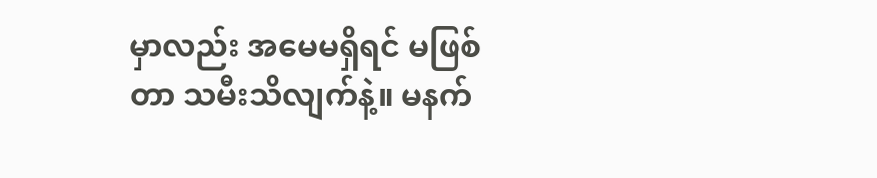မှာလည်း အမေမရှိရင် မဖြစ်တာ သမီးသိလျက်နဲ့။ မနက်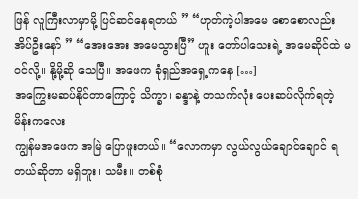ဖြန် လူကြီးလာမှာမို့ ပြင်ဆင်နေရတယ် ” “ဟုတ်ကဲ့ပါအမေ စောစောလည်း အိပ်ဦးနော် ” “အေးအေး အမေသွားပြီ” ဟူး တော်ပါသေးရဲ့ အမေဆိုင်ထဲ မဝင်လို့။ နို့မို့ဆို သေပြီ။ အဖေက ခုံရှည်အရှေ့ကနေ […]
အကြွေးမဆပ်နိုင်တာကြောင့် သိက္ခာ၊ ခန္ဒာနဲ့ တသက်လုံး ပေးဆပ်လိုက်ရတဲ့ မိန်းကလေး
ကျွန်မအဖေက အမြဲ ပြောဖူးတယ်။ “လောကမှာ လွယ်လွယ်ချောင်ချောင် ရတယ်ဆိုတာ မရှိဘူး၊ သမီး။ တစ်စုံ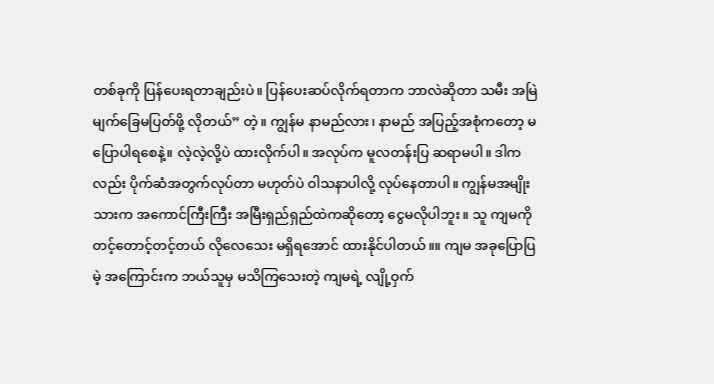တစ်ခုကို ပြန်ပေးရတာချည်းပဲ။ ပြန်ပေးဆပ်လိုက်ရတာက ဘာလဲဆိုတာ သမီး အမြဲ မျက်ခြေမပြတ်ဖို့ လိုတယ်” တဲ့။ ကျွန်မ နာမည်လား၊ နာမည် အပြည့်အစုံကတော့ မပြောပါရစေနဲ့။ လဲ့လဲ့လို့ပဲ ထားလိုက်ပါ။ အလုပ်က မူလတန်းပြ ဆရာမပါ။ ဒါကလည်း ပိုက်ဆံအတွက်လုပ်တာ မဟုတ်ပဲ ဝါသနာပါလို့ လုပ်နေတာပါ။ ကျွန်မအမျိုးသားက အကောင်ကြီးကြီး အမြီးရှည်ရှည်ထဲကဆိုတော့ ငွေမလိုပါဘူး။ သူ ကျမကို တင့်တောင့်တင့်တယ် လိုလေသေး မရှိရအောင် ထားနိုင်ပါတယ်။။ ကျမ အခုပြောပြမဲ့ အကြောင်းက ဘယ်သူမှ မသိကြသေးတဲ့ ကျမရဲ့ လျို့ဝှက်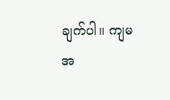ချက်ပါ။ ကျမ အ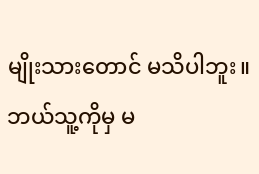မျိုးသားတောင် မသိပါဘူး။ ဘယ်သူ့ကိုမှ မ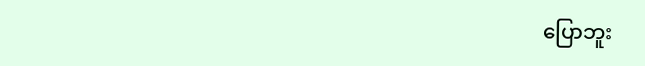ပြောဘူး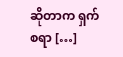ဆိုတာက ရှက်စရာ […]